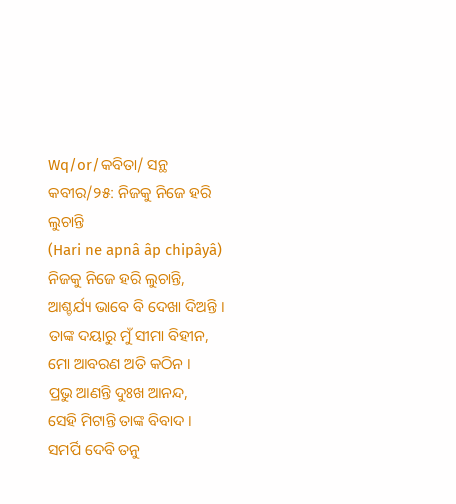Wq/or/କବିତା/ ସନ୍ଥ କବୀର/୨୫: ନିଜକୁ ନିଜେ ହରି ଲୁଚାନ୍ତି
(Hari ne apnâ âp chipâyâ)
ନିଜକୁ ନିଜେ ହରି ଲୁଚାନ୍ତି,
ଆଶ୍ଚର୍ଯ୍ୟ ଭାବେ ବି ଦେଖା ଦିଅନ୍ତି ।
ତାଙ୍କ ଦୟାରୁ ମୁଁ ସୀମା ବିହୀନ,
ମୋ ଆବରଣ ଅତି କଠିନ ।
ପ୍ରଭୁ ଆଣନ୍ତି ଦୁଃଖ ଆନନ୍ଦ,
ସେହି ମିଟାନ୍ତି ତାଙ୍କ ବିବାଦ ।
ସମର୍ପି ଦେବି ତନୁ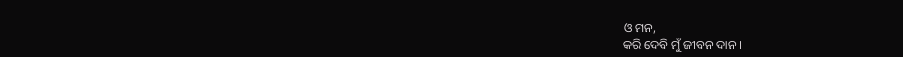ଓ ମନ,
କରି ଦେବି ମୁଁ ଜୀବନ ଦାନ ।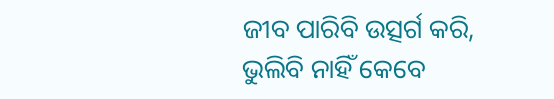ଜୀବ ପାରିବି ଉତ୍ସର୍ଗ କରି,
ଭୁଲିବି ନାହିଁ କେବେ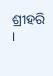ଶ୍ରୀହରି ।